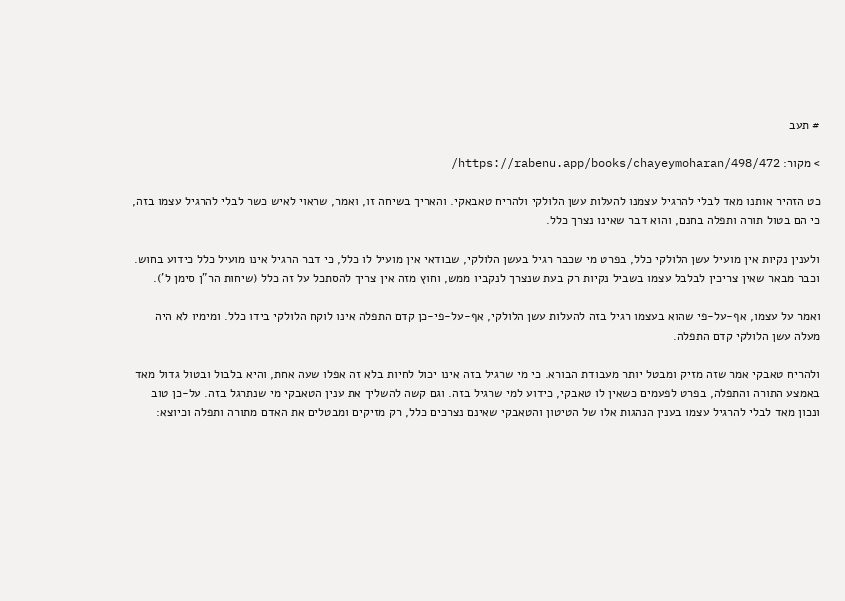# תעב

> מקור: https://rabenu.app/books/chayeymoharan/498/472/

כט הזהיר אותנו מאד לבלי להרגיל עצמנו להעלות עשן הלולקי ולהריח טאבאקי. והאריך בשיחה זו, ואמר, שראוי לאיש כשר לבלי להרגיל עצמו בזה, כי הם בטול תורה ותפלה בחנם, והוא דבר שאינו נצרך כלל.

ולענין נקיות אין מועיל עשן הלולקי כלל, בפרט מי שכבר רגיל בעשן הלולקי, שבודאי אין מועיל לו כלל, כי דבר הרגיל אינו מועיל כלל כידוע בחוש. וכבר מבאר שאין צריכין לבלבל עצמו בשביל נקיות רק בעת שנצרך לנקביו ממש, וחוץ מזה אין צריך להסתכל על זה כלל (שיחות הר"ן סימן ל').

ואמר על עצמו, אף-על-פי שהוא בעצמו רגיל בזה להעלות עשן הלולקי, אף-על-פי-כן קדם התפלה אינו לוקח הלולקי בידו כלל. ומימיו לא היה מעלה עשן הלולקי קדם התפלה.

ולהריח טאבקי אמר שזה מזיק ומבטל יותר מעבודת הבורא. כי מי שרגיל בזה אינו יכול לחיות בלא זה אפלו שעה אחת, והיא בלבול ובטול גדול מאד באמצע התורה והתפלה, בפרט לפעמים כשאין לו טאבקי, כידוע למי שרגיל בזה. וגם קשה להשליך את ענין הטאבקי מי שנתרגל בזה. על-כן טוב ונכון מאד לבלי להרגיל עצמו בענין הנהגות אלו של הטיטון והטאבקי שאינם נצרכים כלל, רק מזיקים ומבטלים את האדם מתורה ותפלה וכיוצא: